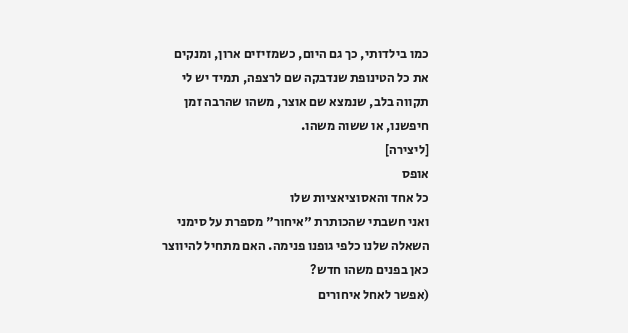כמו בילדותי, כך גם היום, כשמזיזים ארון, ומנקים את כל הטינופת שנדבקה שם לרצפה, תמיד יש לי תקווה בלב, שנמצא שם אוצר, משהו שהרבה זמן חיפשנו, או ששוה משהו.
[ליצירה]
אופס
כל אחד והאסוציאציות שלו
ואני חשבתי שהכותרת "איחור" מספרת על סימני השאלה שלנו כלפי גופנו פנימה. האם מתחיל להיווצר כאן בפנים משהו חדש?
(אפשר לאחל איחורים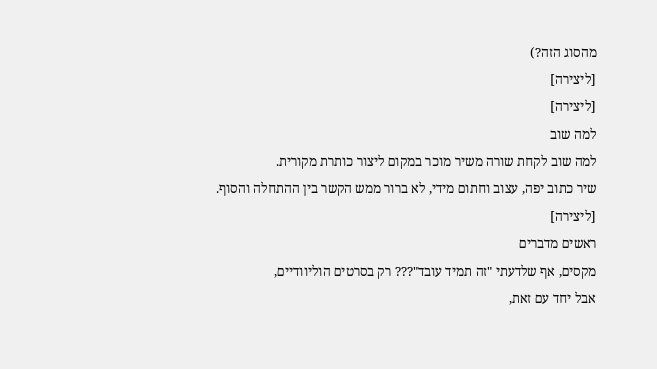מהסוג הזה?)
[ליצירה]
[ליצירה]
למה שוב
למה שוב לקחת שורה משיר מוכר במקום ליצור כותרת מקורית.
שיר כתוב יפה, עצוב וחתום מידי, לא ברור ממש הקשר בין ההתחלה והסוף.
[ליצירה]
ראשים מדברים
מקסים, אף שלדעתי "זה תמיד עובד"??? רק בסרטים הוליוודיים,
אבל יחד עם זאת,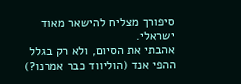סיפורך מצליח להישאר מאוד ישראלי.
אהבתי את הסיום, ולא רק בגלל ההפי אנד (הוליווד כבר אמרנו?)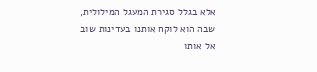אלא בגלל סגירת המעגל המילולית, שבה הוא לוקח אותנו בעדינות שוב אל אותו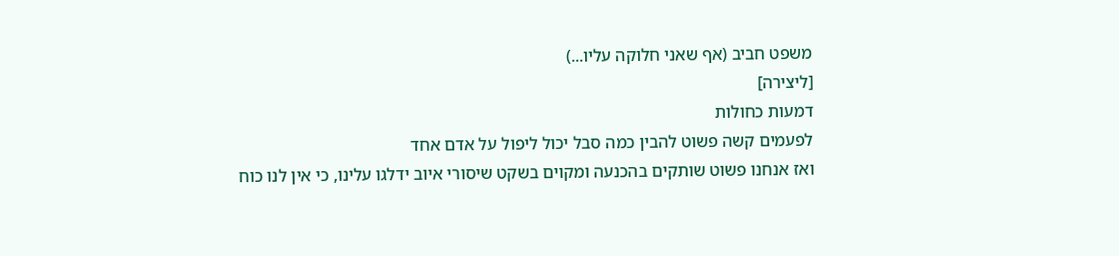משפט חביב (אף שאני חלוקה עליו...)
[ליצירה]
דמעות כחולות
לפעמים קשה פשוט להבין כמה סבל יכול ליפול על אדם אחד
ואז אנחנו פשוט שותקים בהכנעה ומקוים בשקט שיסורי איוב ידלגו עלינו, כי אין לנו כוח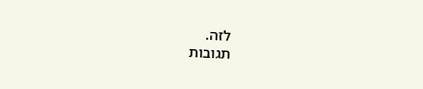לזה.
תגובות